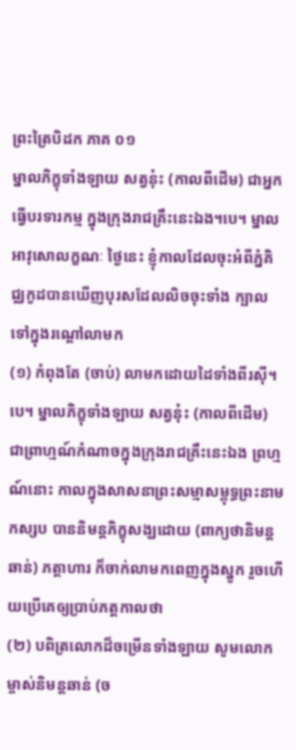ព្រះត្រៃបិដក ភាគ ០១
ម្នាលភិក្ខុទាំងឡាយ សត្វនុ៎ះ (កាលពីដើម) ជាអ្នកធ្វើបរទារកម្ម ក្នុងក្រុងរាជគ្រឹះនេះឯង។បេ។ ម្នាលអាវុសោលក្ខណៈ ថ្ងៃនេះ ខ្ញុំកាលដែលចុះអំពីភ្នំគិជ្ឈកូដបានឃើញបុរសដែលលិចចុះទាំង ក្បាលទៅក្នុងរណ្តៅលាមក
(១) កំពុងតែ (ចាប់) លាមកដោយដៃទាំងពីរស៊ី។បេ។ ម្នាលភិក្ខុទាំងឡាយ សត្វនុ៎ះ (កាលពីដើម) ជាព្រាហ្មណ៍កំណាចក្នុងក្រុងរាជគ្រឹះនេះឯង ព្រហ្មណ៍នោះ កាលក្នុងសាសនាព្រះសម្មាសម្ពុទ្ធព្រះនាមកស្សប បាននិមន្តភិក្ខុសង្ឃដោយ (ពាក្យថានិមន្តឆាន់) ភត្តាហារ ក៏ចាក់លាមកពេញក្នុងស្នូក រួចហើយប្រើគេឲ្យប្រាប់ភត្តកាលថា
(២) បពិត្រលោកដ៏ចម្រើនទាំងឡាយ សូមលោកម្ចាស់និមន្តឆាន់ (ច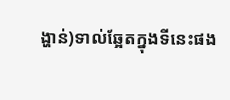ង្ហាន់)ទាល់ឆ្អែតក្នុងទីនេះផង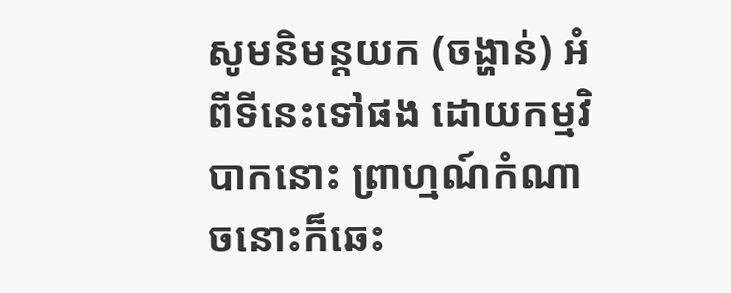សូមនិមន្តយក (ចង្ហាន់) អំពីទីនេះទៅផង ដោយកម្មវិបាកនោះ ព្រាហ្មណ៍កំណាចនោះក៏ឆេះ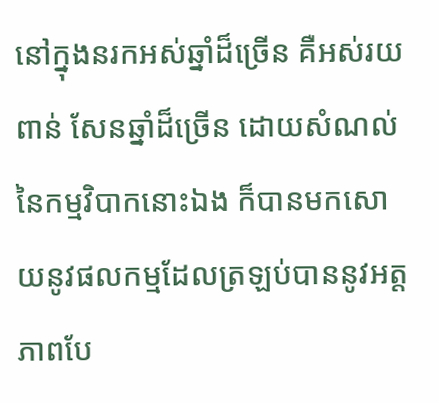នៅក្នុងនរកអស់ឆ្នាំដ៏ច្រើន គឺអស់រយ ពាន់ សែនឆ្នាំដ៏ច្រើន ដោយសំណល់នៃកម្មវិបាកនោះឯង ក៏បានមកសោយនូវផលកម្មដែលត្រឡប់បាននូវអត្តភាពបែ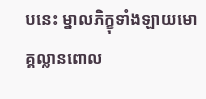បនេះ ម្នាលភិក្ខុទាំងឡាយមោគ្គល្លានពោល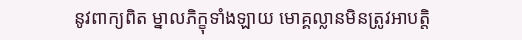នូវពាក្យពិត ម្នាលភិក្ខុទាំងឡាយ មោគ្គល្លានមិនត្រូវអាបត្តិ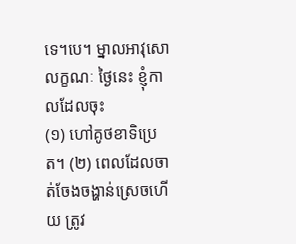ទេ។បេ។ ម្នាលអាវុសោលក្ខណៈ ថ្ងៃនេះ ខ្ញុំកាលដែលចុះ
(១) ហៅគូថខាទិប្រេត។ (២) ពេលដែលចាត់ចែងចង្ហាន់ស្រេចហើយ ត្រូវ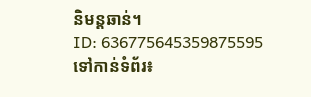និមន្តឆាន់។
ID: 636775645359875595
ទៅកាន់ទំព័រ៖